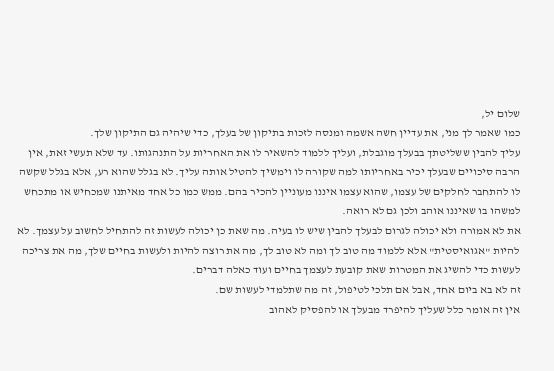שלום יל,
כמו שאמר לך מני, את עדיין חשה אשמה ומנסה לזכות בתיקון של בעלך, כדי שיהיה גם התיקון שלך.
עליך להבין ששליטתך בבעלך מוגבלת, ועליך ללמוד להשאיר לו את האחריות על התנהגותו. עד שלא תעשי זאת, אין הרבה סיכויים שבעלך יכיר באחריותו למה שקורה לו וימשיך להטיל אותה עליך. לא בגלל שהוא רע, אלא בגלל שקשה לו להתחבר לחלקים של עצמו, שהוא עצמו איננו מעוניין להכיר בהם. ממש כמו כל אחד מאיתנו שמכחיש או מתכחש למשהו בו שאיננו אוהב ולכן גם לא רואה.
את לא אמורה ולא יכולה לגרום לבעלך להבין שיש לו בעיה. מה שאת כן יכולה לעשות זה להתחיל לחשוב על עצמך. לא להיות "אגואיסטית" אלא ללמוד מה טוב לך ומה לא טוב לך, מה את רוצה להיות ולעשות בחיים שלך, מה את צריכה לעשות כדי להשיג את המטרות שאת קובעת לעצמך בחיים ועוד כאלה דברים.
זה לא בא ביום אחד, אבל אם תלכי לטיפול, זה מה שתלמדי לעשות שם.
אין זה אומר כלל שעליך להיפרד מבעלך או להפסיק לאהוב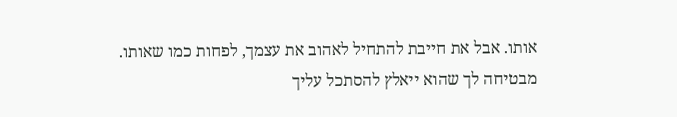אותו. אבל את חייבת להתחיל לאהוב את עצמך, לפחות כמו שאותו.
מבטיחה לך שהוא ייאלץ להסתכל עליך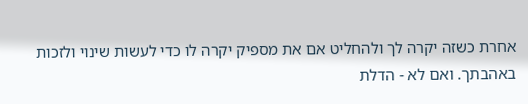אחרת כשזה יקרה לך ולהחליט אם את מספיק יקרה לו כדי לעשות שינוי ולזכות באהבתך. ואם לא - הדלת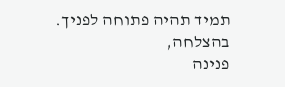תמיד תהיה פתוחה לפניך.
בהצלחה,
פנינה